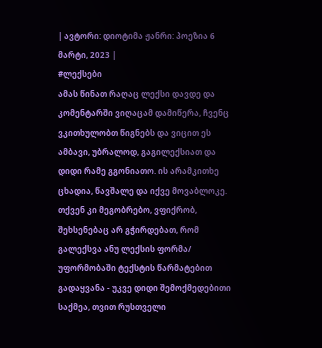| ავტორი: დიოტიმა ჟანრი: პოეზია 6 მარტი, 2023 |
#ლექსები
ამას წინათ რაღაც ლექსი დავდე და კომენტარში ვიღაცამ დამიწერა, ჩვენც ვკითხულობთ წიგნებს და ვიცით ეს ამბავი, უბრალოდ, გაგილექსიათ და დიდი რამე გგონიათო. ის არამკითხე ცხადია, წავშალე და იქვე მოვაბლოკე. თქვენ კი მეგობრებო, ვფიქრობ, შეხსენებაც არ გჭირდებათ, რომ გალექსვა ანუ ლექსის ფორმა/ უფორმობაში ტექსტის წარმატებით გადაყვანა - უკვე დიდი შემოქმედებითი საქმეა, თვით რუსთველი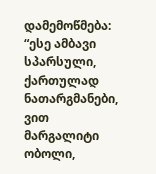დამემოწმება:
“ესე ამბავი სპარსული, ქართულად ნათარგმანები, ვით მარგალიტი ობოლი,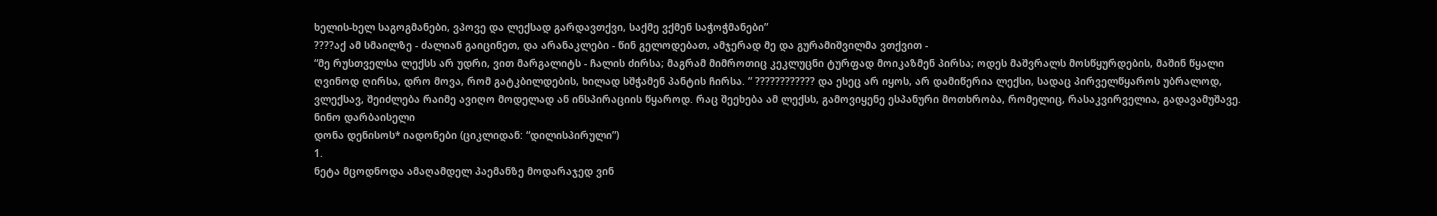ხელის-ხელ საგოგმანები, ვპოვე და ლექსად გარდავთქვი, საქმე ვქმენ საჭოჭმანები”
????აქ ამ სმაილზე - ძალიან გაიცინეთ, და არანაკლები - წინ გელოდებათ, ამჯერად მე და გურამიშვილმა ვთქვით -
“მე რუსთველსა ლექსს არ უდრი, ვით მარგალიტს - ჩალის ძირსა; მაგრამ მიმროთიც კეკლუცნი ტურფად მოიკაზმენ პირსა; ოდეს მაშვრალს მოსწყურდების, მაშინ წყალი ღვინოდ ღირსა, დრო მოვა, რომ გატკბილდების, ხილად სშჭამენ პანტის ჩირსა. ” ???????????? და ესეც არ იყოს, არ დამიწერია ლექსი, სადაც პირველწყაროს უბრალოდ, ვლექსავ, შეიძლება რაიმე ავიღო მოდელად ან ინსპირაციის წყაროდ. რაც შეეხება ამ ლექსს, გამოვიყენე ესპანური მოთხრობა, რომელიც, რასაკვირველია, გადავამუშავე.
ნინო დარბაისელი
დონა დენისოს* იადონები (ციკლიდან: “დილისპირული”)
1.
ნეტა მცოდნოდა ამაღამდელ პაემანზე მოდარაჯედ ვინ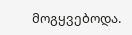მოგყვებოდა.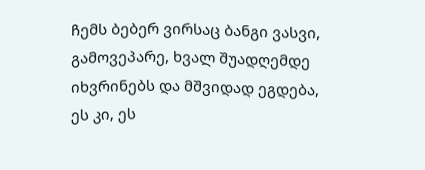ჩემს ბებერ ვირსაც ბანგი ვასვი, გამოვეპარე, ხვალ შუადღემდე იხვრინებს და მშვიდად ეგდება, ეს კი, ეს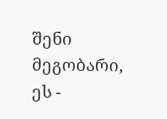შენი მეგობარი, ეს -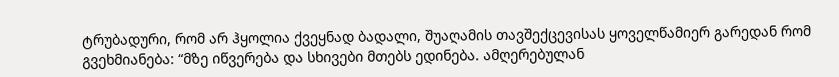ტრუბადური, რომ არ ჰყოლია ქვეყნად ბადალი, შუაღამის თავშექცევისას ყოველწამიერ გარედან რომ გვეხმიანება: “მზე იწვერება და სხივები მთებს ედინება. ამღერებულან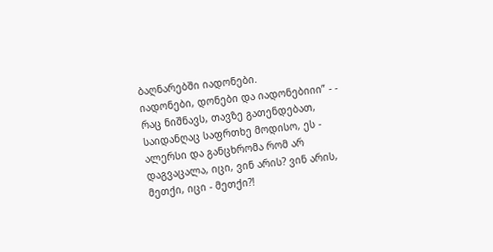ბაღნარებში იადონები.
იადონები, დონები და იადონებიიი” - - რაც ნიშნავს, თავზე გათენდებათ, საიდანღაც საფრთხე მოდისო, ეს - ალერსი და განცხრომა რომ არ დაგვაცალა, იცი, ვინ არის? ვინ არის, მეთქი, იცი - მეთქი?!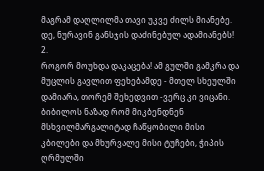მაგრამ დაღლილმა თავი უკვე ძილს მიანებე. დე, ნურავინ განსჯის დაძინებულ ადამიანებს!
2.
როგორ მოუხდა დაკაცება! ამ გულში გამკრა და მუცლის გავლით ფეხებამდე - მთელ სხეულში დამიარა, თორემ შეხედვით -ვერც კი ვიცანი. ბიბილოს ნაზად რომ მიკბენდნენ მსხვილმარგალიტად ჩაწყობილი მისი კბილები და მხურვალე მისი ტუჩები, ჭიპის ღრმულში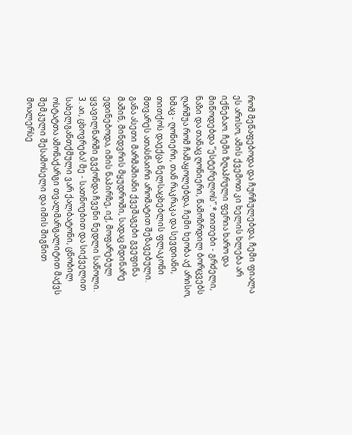რომ მეწაფებოდა და ჩურჩულებდა, ჩემი ფიალა ეს არისო, ამის ქვემოთ კი ხელის ხლება არ იქნებაო. ჩემი ზღაპრული ფერია ხარო და მიწოდებდა “ესტერელოს”.* თითები - გრძელი, ნაზი და თანაც ღონიერი, წამოზრდილ ბორცვებს ღარშუა რომ ჩამაყოლებდა, ჩემი ხეობა აქ არისო, ხმაც - ღონიერი, თან რაკრაკა და სევდიანი, თითქოს დაექცა ნელსაცხებლის ფლაკონი მთვარეს ათასნაირი არომატით შეზავებული.
განა ასეთი მარმაშიანი ქვეშაგები გვეფინა მაშინ, მინდვრის მყუდროში, სადაც მდინარე ედინებოდა, იმის ნაპირზე, იქ, მოფარებულ ყვავილნარში გვქონდა ჩვენი ნედლი საწოლი.
3. აი, ცხოვრება! მე - სათნოებით და სიქველით სახელგანთქმული ვარ ქალბატონი, ცნობილ ოსტატთა ამონაქარგი თვალმარგალიტით მაქვს შემკული შესამოსელი და იმის შიგნით მოალერსე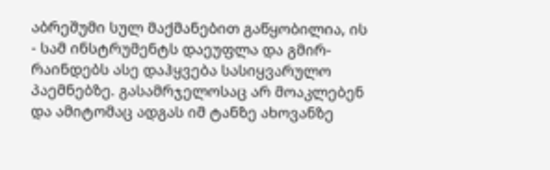აბრეშუმი სულ მაქმანებით გაწყობილია, ის - სამ ინსტრუმენტს დაეუფლა და გმირ-რაინდებს ასე დაჰყვება სასიყვარულო პაემნებზე. გასამრჯელოსაც არ მოაკლებენ და ამიტომაც ადგას იმ ტანზე ახოვანზე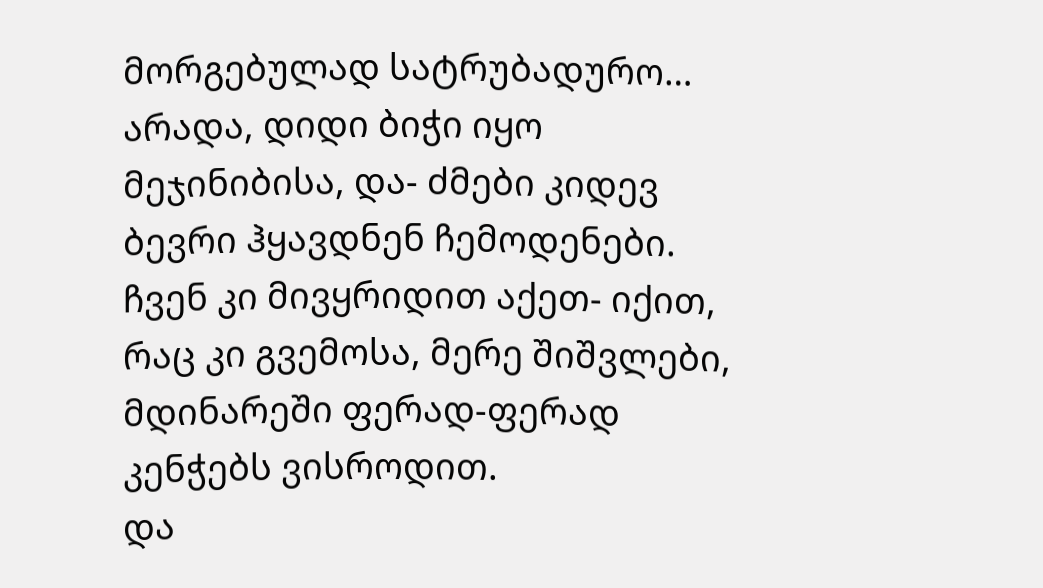მორგებულად სატრუბადურო… არადა, დიდი ბიჭი იყო მეჯინიბისა, და- ძმები კიდევ ბევრი ჰყავდნენ ჩემოდენები.
ჩვენ კი მივყრიდით აქეთ- იქით, რაც კი გვემოსა, მერე შიშვლები, მდინარეში ფერად-ფერად კენჭებს ვისროდით.
და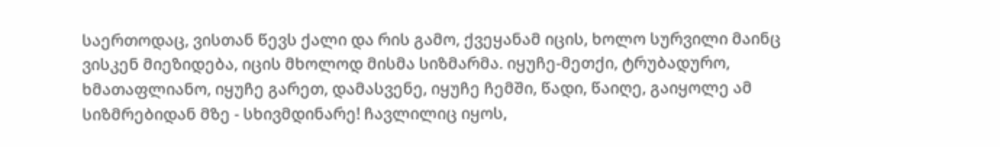საერთოდაც, ვისთან წევს ქალი და რის გამო, ქვეყანამ იცის, ხოლო სურვილი მაინც ვისკენ მიეზიდება, იცის მხოლოდ მისმა სიზმარმა. იყუჩე-მეთქი, ტრუბადურო, ხმათაფლიანო, იყუჩე გარეთ, დამასვენე, იყუჩე ჩემში, წადი, წაიღე, გაიყოლე ამ სიზმრებიდან მზე - სხივმდინარე! ჩავლილიც იყოს,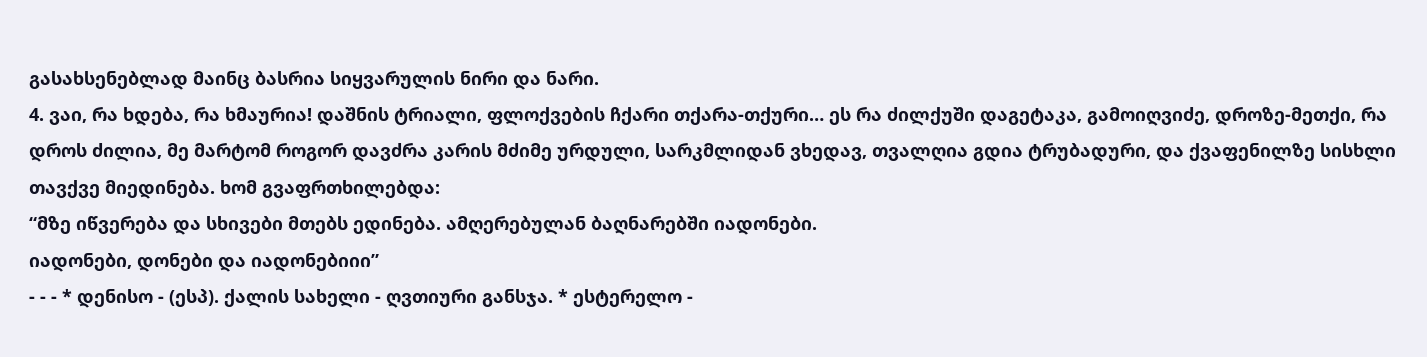გასახსენებლად მაინც ბასრია სიყვარულის ნირი და ნარი.
4. ვაი, რა ხდება, რა ხმაურია! დაშნის ტრიალი, ფლოქვების ჩქარი თქარა-თქური… ეს რა ძილქუში დაგეტაკა, გამოიღვიძე, დროზე-მეთქი, რა დროს ძილია, მე მარტომ როგორ დავძრა კარის მძიმე ურდული, სარკმლიდან ვხედავ, თვალღია გდია ტრუბადური, და ქვაფენილზე სისხლი თავქვე მიედინება. ხომ გვაფრთხილებდა:
“მზე იწვერება და სხივები მთებს ედინება. ამღერებულან ბაღნარებში იადონები.
იადონები, დონები და იადონებიიი”
- - - * დენისო - (ესპ). ქალის სახელი - ღვთიური განსჯა. * ესტერელო -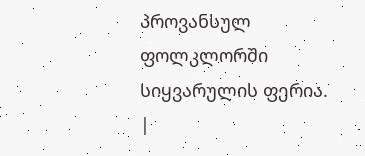პროვანსულ ფოლკლორში სიყვარულის ფერია.
|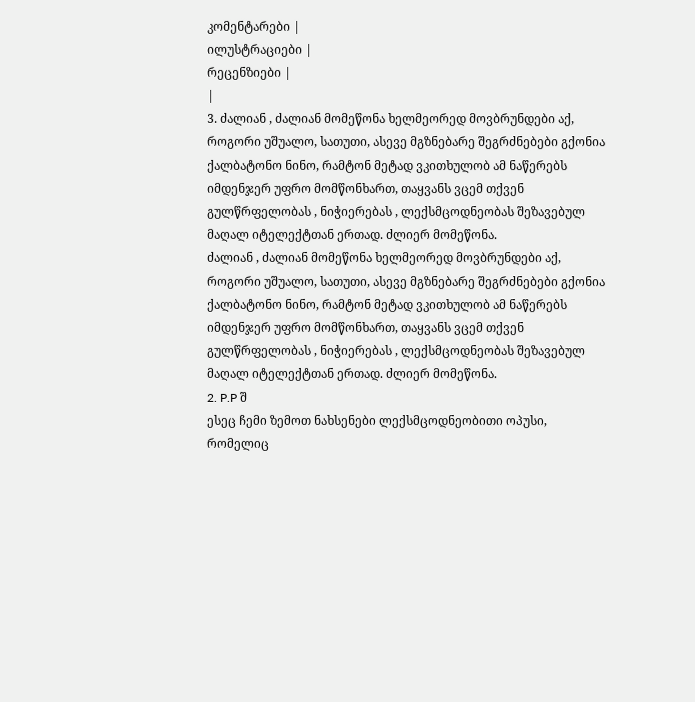კომენტარები |
ილუსტრაციები |
რეცენზიები |
|
3. ძალიან , ძალიან მომეწონა ხელმეორედ მოვბრუნდები აქ, როგორი უშუალო, სათუთი, ასევე მგზნებარე შეგრძნებები გქონია ქალბატონო ნინო, რამტონ მეტად ვკითხულობ ამ ნაწერებს იმდენჯერ უფრო მომწონხართ, თაყვანს ვცემ თქვენ გულწრფელობას , ნიჭიერებას , ლექსმცოდნეობას შეზავებულ მაღალ იტელექტთან ერთად. ძლიერ მომეწონა.
ძალიან , ძალიან მომეწონა ხელმეორედ მოვბრუნდები აქ, როგორი უშუალო, სათუთი, ასევე მგზნებარე შეგრძნებები გქონია ქალბატონო ნინო, რამტონ მეტად ვკითხულობ ამ ნაწერებს იმდენჯერ უფრო მომწონხართ, თაყვანს ვცემ თქვენ გულწრფელობას , ნიჭიერებას , ლექსმცოდნეობას შეზავებულ მაღალ იტელექტთან ერთად. ძლიერ მომეწონა.
2. P.P შ
ესეც ჩემი ზემოთ ნახსენები ლექსმცოდნეობითი ოპუსი, რომელიც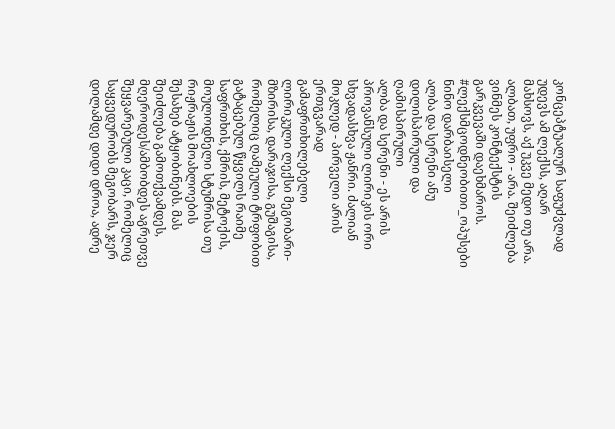კონცეპტუალურ საფუძვლად უდევს ამ ლექსს, აღარ მახსოვს, აქ უკვე მედო თუ არა. ალბათ, უფრო - არა. შეიძლება ვინმეს კონტექსტის გარკვევაში დაეხმაროს.
#ლექსმცოდნეობითი_ოპუსები
ნინო დარბაისელი
ალბა და სერენი ანუ დილისპირული და ღამისპირული
ალბა და სერენი - ეს არის პროვანსული ლირიკის ორი სხვადასხვა ჟანრი. ძალიან მოკლედ - პირველი არის ერთგვარად გამაფრთხილებელი ლირიკული ლექსი მეგობარი-მზირისა, დარაჯისა, გუშაგისა, რომელიც ღამეული ტრფობით გატაცებულ წყვილს რაიმე საფრთხის, ქმრის, მეტოქის, მოულოდნელი სტუმრისა თუ რიჟრაჟის მოახლოების შესახებ ატყობინებს. მას შეიძლება გამოთქვამდეს, მღეროდეს/ამბობდეს აგრეთვე შეყვარებული კაცი, რომელიც საყვედურობს მეგობარს, ჯერ დილამდე დიდი დროა, ადრე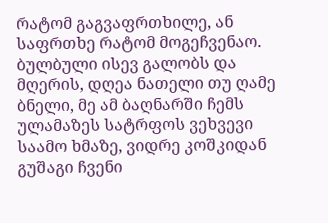რატომ გაგვაფრთხილე, ან საფრთხე რატომ მოგეჩვენაო.
ბულბული ისევ გალობს და მღერის, დღეა ნათელი თუ ღამე ბნელი, მე ამ ბაღნარში ჩემს ულამაზეს სატრფოს ვეხვევი საამო ხმაზე, ვიდრე კოშკიდან გუშაგი ჩვენი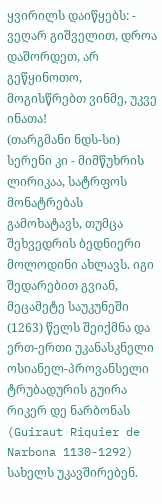ყვირილს დაიწყებს: - ვეღარ გიშველით, დროა დაშორდეთ, არ გეწყინოთო, მოგისწრებთ ვინმე, უკვე ინათა!
(თარგმანი ნდს-სი)
სერენი კი - მიმწუხრის ლირიკაა, სატრფოს მონატრებას გამოხატავს, თუმცა შეხვედრის ბედნიერი მოლოდინი ახლავს. იგი შედარებით გვიან, მეცამეტე საუკუნეში (1263) წელს შეიქმნა და ერთ-ერთი უკანასკნელი ოსიანელ-პროვანსელი ტრუბადურის გუირა რიკერ დე ნარბონას (Guiraut Riquier de Narbona 1130-1292) სახელს უკავშირებენ.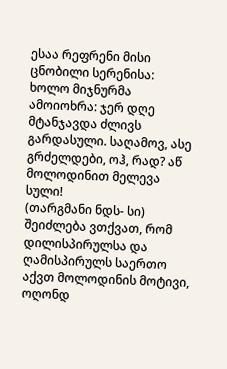ესაა რეფრენი მისი ცნობილი სერენისა:
ხოლო მიჯნურმა ამოიოხრა: ჯერ დღე მტანჯავდა ძლივს გარდასული. საღამოვ, ასე გრძელდები, ოჰ, რად? აწ მოლოდინით მელევა სული!
(თარგმანი ნდს- სი)
შეიძლება ვთქვათ, რომ დილისპირულსა და ღამისპირულს საერთო აქვთ მოლოდინის მოტივი, ოღონდ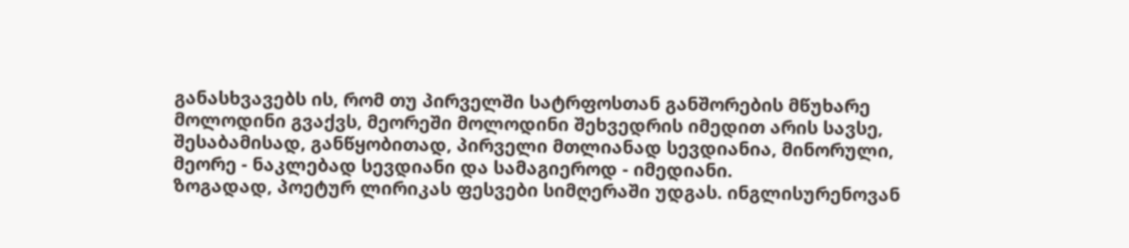განასხვავებს ის, რომ თუ პირველში სატრფოსთან განშორების მწუხარე მოლოდინი გვაქვს, მეორეში მოლოდინი შეხვედრის იმედით არის სავსე, შესაბამისად, განწყობითად, პირველი მთლიანად სევდიანია, მინორული, მეორე - ნაკლებად სევდიანი და სამაგიეროდ - იმედიანი.
ზოგადად, პოეტურ ლირიკას ფესვები სიმღერაში უდგას. ინგლისურენოვან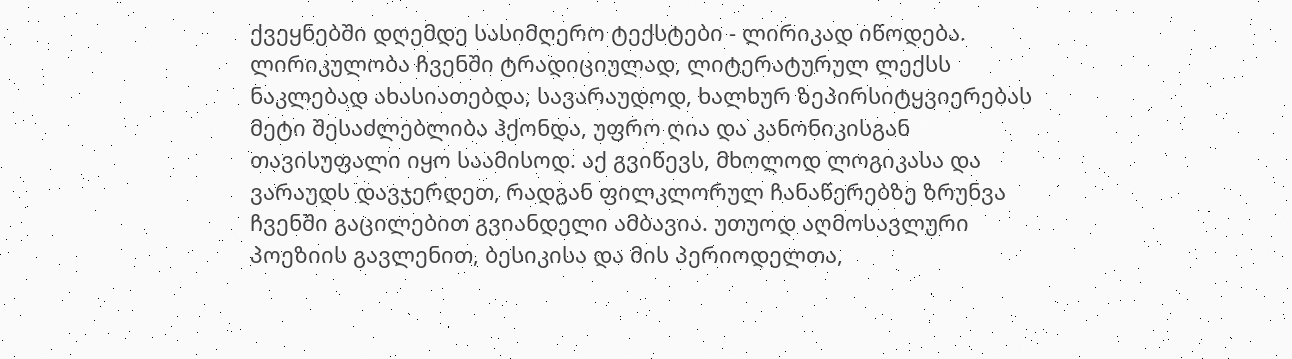ქვეყნებში დღემდე სასიმღერო ტექსტები - ლირიკად იწოდება. ლირიკულობა ჩვენში ტრადიციულად, ლიტერატურულ ლექსს ნაკლებად ახასიათებდა, სავარაუდოდ, ხალხურ ზეპირსიტყვიერებას მეტი შესაძლებლიბა ჰქონდა, უფრო ღია და კანონიკისგან თავისუფალი იყო საამისოდ. აქ გვიწევს, მხოლოდ ლოგიკასა და ვარაუდს დავჯერდეთ, რადგან ფილკლორულ ჩანაწერებზე ზრუნვა ჩვენში გაცილებით გვიანდელი ამბავია. უთუოდ აღმოსავლური პოეზიის გავლენით, ბესიკისა და მის პერიოდელთა,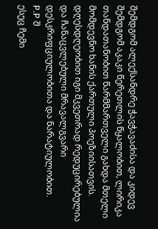შემდგომ ალექსანდრე ჭავჭავაძისა და კიდევ შემდგომ აკაკი წერეთლის წყალობით, ლირიკა თანდათანობით წარმმართველი გახდა მთელი მომდევნო ხანის ქართული პოეზიისათვის. დღესდღეობით იგი მკვეთრად რედუცირებულია და ჩანაცვლებული მრავალგვარი დესკრიფციულობითა და ნარატიულობით.
P.P შ
ესეც ჩემი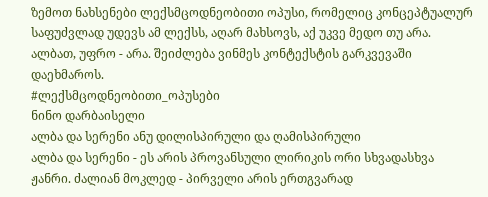ზემოთ ნახსენები ლექსმცოდნეობითი ოპუსი, რომელიც კონცეპტუალურ საფუძვლად უდევს ამ ლექსს, აღარ მახსოვს, აქ უკვე მედო თუ არა. ალბათ, უფრო - არა. შეიძლება ვინმეს კონტექსტის გარკვევაში დაეხმაროს.
#ლექსმცოდნეობითი_ოპუსები
ნინო დარბაისელი
ალბა და სერენი ანუ დილისპირული და ღამისპირული
ალბა და სერენი - ეს არის პროვანსული ლირიკის ორი სხვადასხვა ჟანრი. ძალიან მოკლედ - პირველი არის ერთგვარად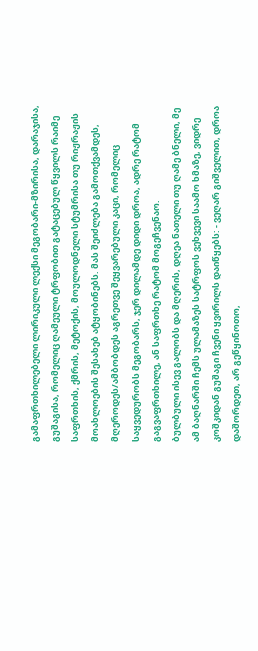გამაფრთხილებელი ლირიკული ლექსი მეგობარი-მზირისა, დარაჯისა, გუშაგისა, რომელიც ღამეული ტრფობით გატაცებულ წყვილს რაიმე საფრთხის, ქმრის, მეტოქის, მოულოდნელი სტუმრისა თუ რიჟრაჟის მოახლოების შესახებ ატყობინებს. მას შეიძლება გამოთქვამდეს, მღეროდეს/ამბობდეს აგრეთვე შეყვარებული კაცი, რომელიც საყვედურობს მეგობარს, ჯერ დილამდე დიდი დროა, ადრე რატომ გაგვაფრთხილე, ან საფრთხე რატომ მოგეჩვენაო.
ბულბული ისევ გალობს და მღერის, დღეა ნათელი თუ ღამე ბნელი, მე ამ ბაღნარში ჩემს ულამაზეს სატრფოს ვეხვევი საამო ხმაზე, ვიდრე კოშკიდან გუშაგი ჩვენი ყვირილს დაიწყებს: - ვეღარ გიშველით, დროა დაშორდეთ, არ გეწყინოთო,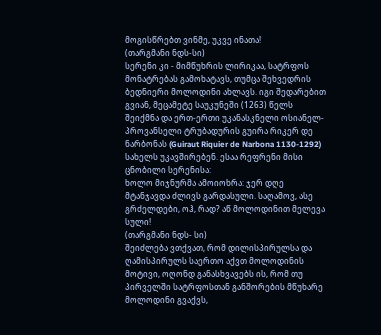მოგისწრებთ ვინმე, უკვე ინათა!
(თარგმანი ნდს-სი)
სერენი კი - მიმწუხრის ლირიკაა, სატრფოს მონატრებას გამოხატავს, თუმცა შეხვედრის ბედნიერი მოლოდინი ახლავს. იგი შედარებით გვიან, მეცამეტე საუკუნეში (1263) წელს შეიქმნა და ერთ-ერთი უკანასკნელი ოსიანელ-პროვანსელი ტრუბადურის გუირა რიკერ დე ნარბონას (Guiraut Riquier de Narbona 1130-1292) სახელს უკავშირებენ. ესაა რეფრენი მისი ცნობილი სერენისა:
ხოლო მიჯნურმა ამოიოხრა: ჯერ დღე მტანჯავდა ძლივს გარდასული. საღამოვ, ასე გრძელდები, ოჰ, რად? აწ მოლოდინით მელევა სული!
(თარგმანი ნდს- სი)
შეიძლება ვთქვათ, რომ დილისპირულსა და ღამისპირულს საერთო აქვთ მოლოდინის მოტივი, ოღონდ განასხვავებს ის, რომ თუ პირველში სატრფოსთან განშორების მწუხარე მოლოდინი გვაქვს,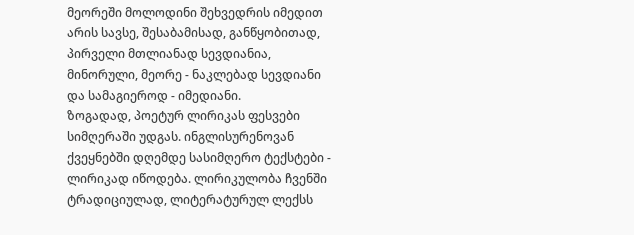მეორეში მოლოდინი შეხვედრის იმედით არის სავსე, შესაბამისად, განწყობითად, პირველი მთლიანად სევდიანია, მინორული, მეორე - ნაკლებად სევდიანი და სამაგიეროდ - იმედიანი.
ზოგადად, პოეტურ ლირიკას ფესვები სიმღერაში უდგას. ინგლისურენოვან ქვეყნებში დღემდე სასიმღერო ტექსტები - ლირიკად იწოდება. ლირიკულობა ჩვენში ტრადიციულად, ლიტერატურულ ლექსს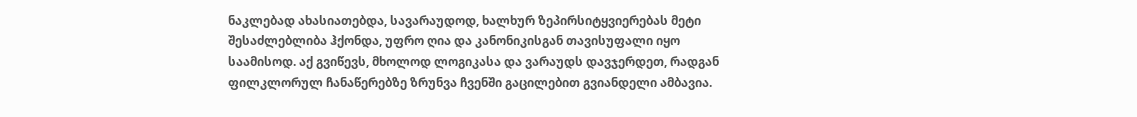ნაკლებად ახასიათებდა, სავარაუდოდ, ხალხურ ზეპირსიტყვიერებას მეტი შესაძლებლიბა ჰქონდა, უფრო ღია და კანონიკისგან თავისუფალი იყო საამისოდ. აქ გვიწევს, მხოლოდ ლოგიკასა და ვარაუდს დავჯერდეთ, რადგან ფილკლორულ ჩანაწერებზე ზრუნვა ჩვენში გაცილებით გვიანდელი ამბავია.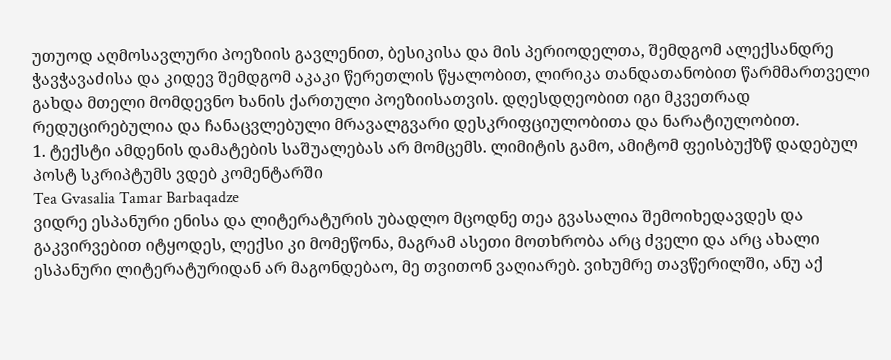უთუოდ აღმოსავლური პოეზიის გავლენით, ბესიკისა და მის პერიოდელთა, შემდგომ ალექსანდრე ჭავჭავაძისა და კიდევ შემდგომ აკაკი წერეთლის წყალობით, ლირიკა თანდათანობით წარმმართველი გახდა მთელი მომდევნო ხანის ქართული პოეზიისათვის. დღესდღეობით იგი მკვეთრად რედუცირებულია და ჩანაცვლებული მრავალგვარი დესკრიფციულობითა და ნარატიულობით.
1. ტექსტი ამდენის დამატების საშუალებას არ მომცემს. ლიმიტის გამო, ამიტომ ფეისბუქზწ დადებულ პოსტ სკრიპტუმს ვდებ კომენტარში
Tea Gvasalia Tamar Barbaqadze
ვიდრე ესპანური ენისა და ლიტერატურის უბადლო მცოდნე თეა გვასალია შემოიხედავდეს და გაკვირვებით იტყოდეს, ლექსი კი მომეწონა, მაგრამ ასეთი მოთხრობა არც ძველი და არც ახალი ესპანური ლიტერატურიდან არ მაგონდებაო, მე თვითონ ვაღიარებ. ვიხუმრე თავწერილში, ანუ აქ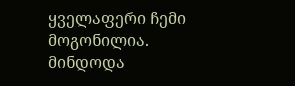ყველაფერი ჩემი მოგონილია. მინდოდა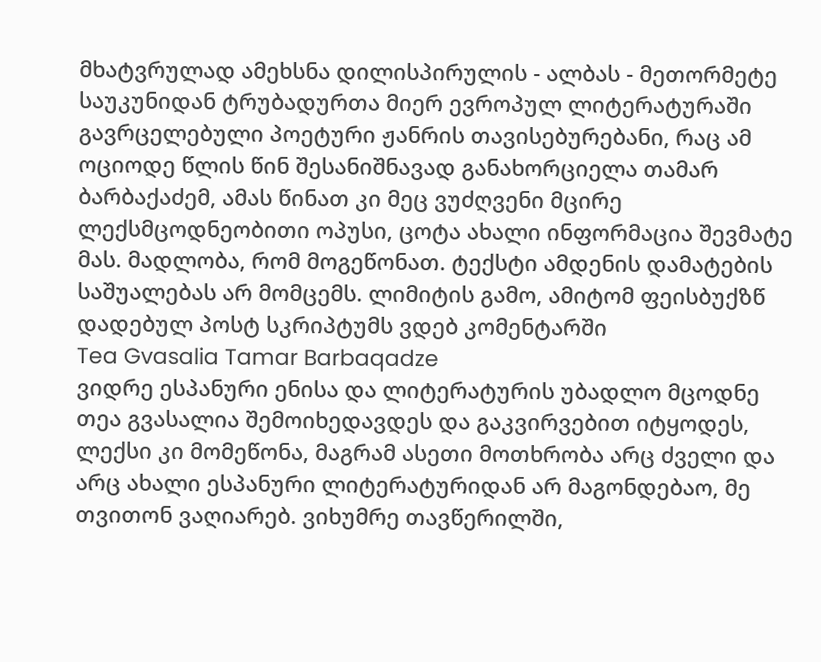მხატვრულად ამეხსნა დილისპირულის - ალბას - მეთორმეტე საუკუნიდან ტრუბადურთა მიერ ევროპულ ლიტერატურაში გავრცელებული პოეტური ჟანრის თავისებურებანი, რაც ამ ოციოდე წლის წინ შესანიშნავად განახორციელა თამარ ბარბაქაძემ, ამას წინათ კი მეც ვუძღვენი მცირე ლექსმცოდნეობითი ოპუსი, ცოტა ახალი ინფორმაცია შევმატე მას. მადლობა, რომ მოგეწონათ. ტექსტი ამდენის დამატების საშუალებას არ მომცემს. ლიმიტის გამო, ამიტომ ფეისბუქზწ დადებულ პოსტ სკრიპტუმს ვდებ კომენტარში
Tea Gvasalia Tamar Barbaqadze
ვიდრე ესპანური ენისა და ლიტერატურის უბადლო მცოდნე თეა გვასალია შემოიხედავდეს და გაკვირვებით იტყოდეს, ლექსი კი მომეწონა, მაგრამ ასეთი მოთხრობა არც ძველი და არც ახალი ესპანური ლიტერატურიდან არ მაგონდებაო, მე თვითონ ვაღიარებ. ვიხუმრე თავწერილში,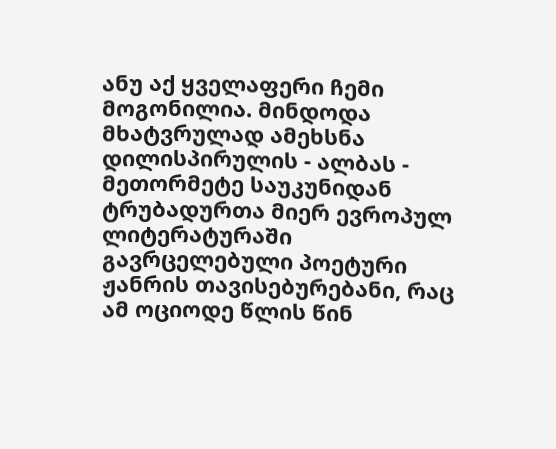ანუ აქ ყველაფერი ჩემი მოგონილია. მინდოდა მხატვრულად ამეხსნა დილისპირულის - ალბას - მეთორმეტე საუკუნიდან ტრუბადურთა მიერ ევროპულ ლიტერატურაში გავრცელებული პოეტური ჟანრის თავისებურებანი, რაც ამ ოციოდე წლის წინ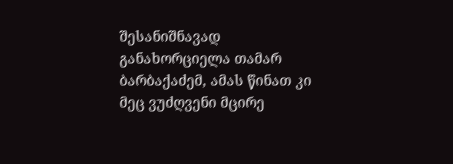შესანიშნავად განახორციელა თამარ ბარბაქაძემ, ამას წინათ კი მეც ვუძღვენი მცირე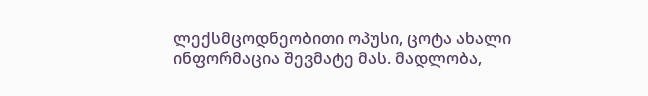ლექსმცოდნეობითი ოპუსი, ცოტა ახალი ინფორმაცია შევმატე მას. მადლობა,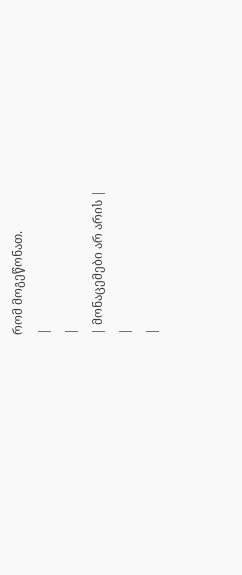რომ მოგეწონათ.
|
|
| მონაცემები არ არის |
|
|